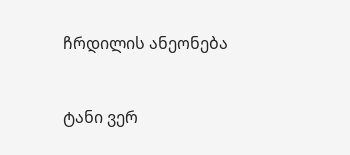ჩრდილის ანეონება


ტანი ვერ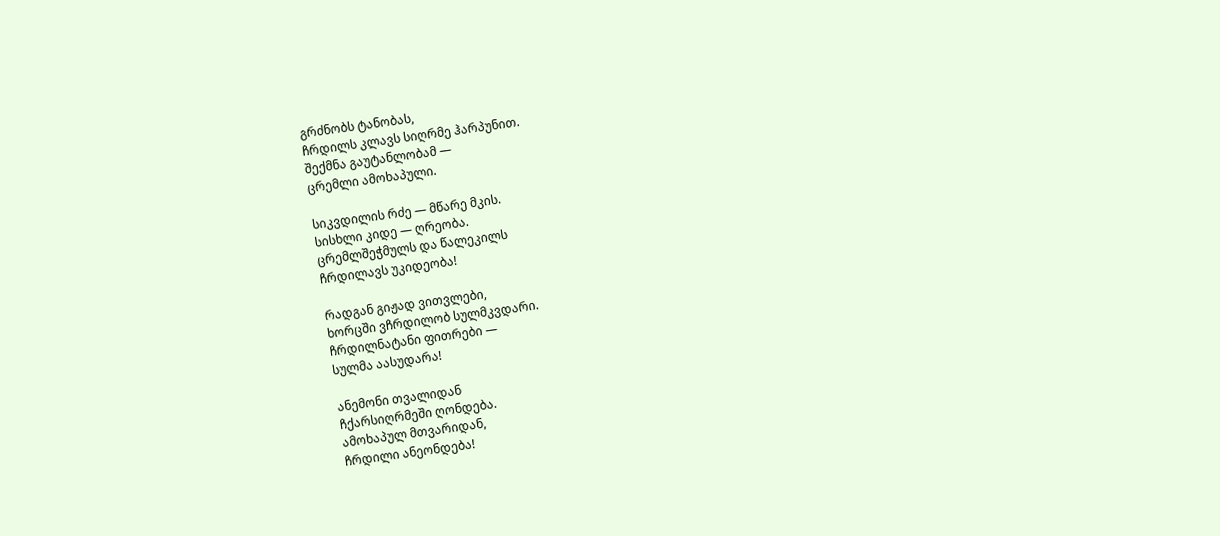გრძნობს ტანობას,
ჩრდილს კლავს სიღრმე ჰარპუნით.
შექმნა გაუტანლობამ —
ცრემლი ამოხაპული.

სიკვდილის რძე — მწარე მკის.
სისხლი კიდე — ღრეობა.
ცრემლშეჭმულს და წალეკილს
ჩრდილავს უკიდეობა!

რადგან გიჟად ვითვლები,
ხორცში ვჩრდილობ სულმკვდარი.
ჩრდილნატანი ფითრები —
სულმა აასუდარა!

ანემონი თვალიდან
ჩქარსიღრმეში ღონდება.
ამოხაპულ მთვარიდან,
ჩრდილი ანეონდება!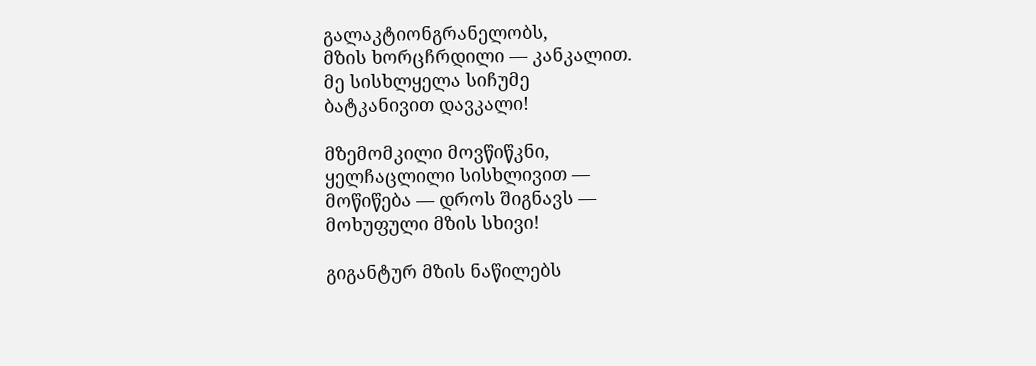გალაკტიონგრანელობს,
მზის ხორცჩრდილი — კანკალით.
მე სისხლყელა სიჩუმე
ბატკანივით დავკალი!

მზემომკილი მოვწიწკნი,
ყელჩაცლილი სისხლივით —
მოწიწება — დროს შიგნავს —
მოხუფული მზის სხივი!

გიგანტურ მზის ნაწილებს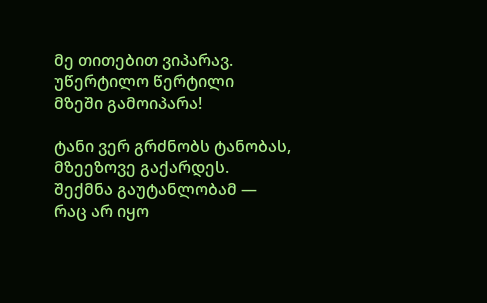მე თითებით ვიპარავ.
უწერტილო წერტილი
მზეში გამოიპარა!

ტანი ვერ გრძნობს ტანობას,
მზეეზოვე გაქარდეს.
შექმნა გაუტანლობამ —
რაც არ იყო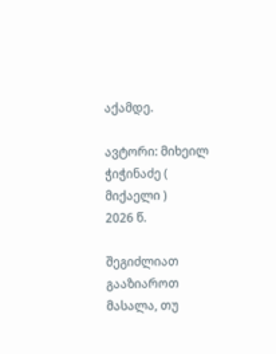აქამდე.

ავტორი: მიხეილ ჭიჭინაძე ( მიქაელი )
2026 წ.

შეგიძლიათ გააზიაროთ მასალა, თუ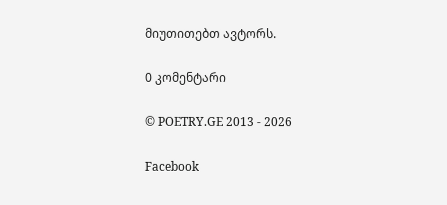მიუთითებთ ავტორს.

0 კომენტარი

© POETRY.GE 2013 - 2026

Facebook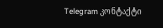Telegram კონტაქტი